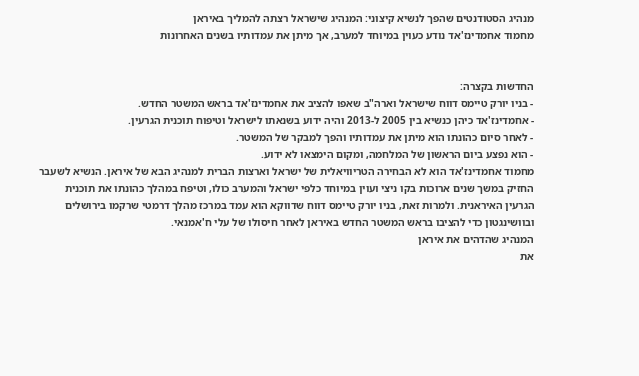מנהיג הסטודנטים שהפך לנשיא קיצוני: המנהיג שישראל רצתה להמליך באיראן
מחמוד אחמדינז'אד נודע כעוין במיוחד למערב, אך מיתן את עמדותיו בשנים האחרונות


החדשות בקצרה:
- בניו יורק טיימס דווח שישראל וארה"ב שאפו להציב את אחמדינז'אד בראש המשטר החדש.
- אחמדינז'אד כיהן כנשיא בין 2005 ל-2013 והיה ידוע בשנאתו לישראל וטיפוח תוכנית הגרעין.
- לאחר סיום כהונתו הוא מיתן את עמדותיו והפך למבקר של המשטר.
- הוא נפצע ביום הראשון של המלחמה, ומקום הימצאו לא ידוע.
מחמוד אחמדינז'אד הוא לא הבחירה הטריוויאלית של ישראל וארצות הברית למנהיג הבא של איראן. הנשיא לשעבר החזיק במשך שנים ארוכות בקו ניצי ועוין במיוחד כלפי ישראל והמערב כולו, וטיפח במהלך כהונתו את תוכנית הגרעין האיראנית. ולמרות זאת, בניו יורק טיימס דווח שדווקא הוא עמד במרכז מהלך דרמטי שרקמו בירושלים ובוושינגטון כדי להציבו בראש המשטר החדש באיראן לאחר חיסולו של עלי ח'אמנאי.
המנהיג שהדהים את איראן
את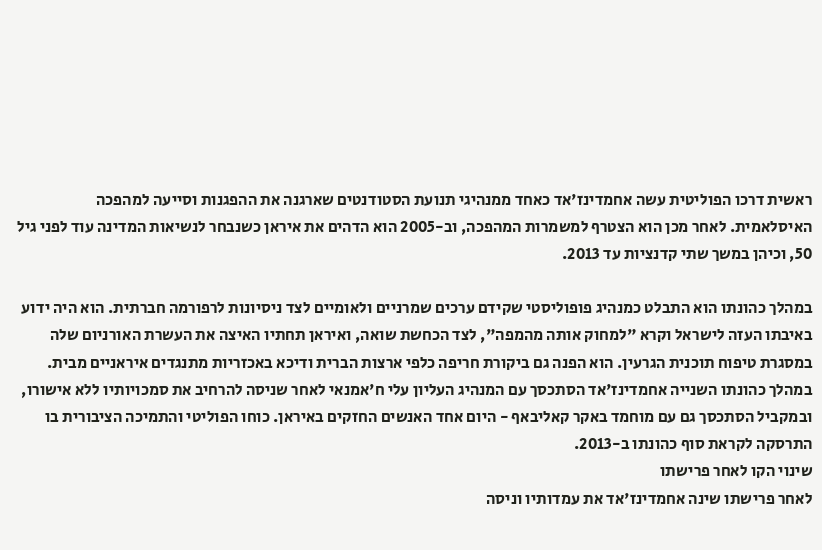ראשית דרכו הפוליטית עשה אחמדינז'אד כאחד ממנהיגי תנועת הסטודנטים שארגנה את ההפגנות וסייעה למהפכה האיסלאמית. לאחר מכן הוא הצטרף למשמרות המהפכה, וב-2005 הוא הדהים את איראן כשנבחר לנשיאות המדינה עוד לפני גיל 50, וכיהן במשך שתי קדנציות עד 2013.

במהלך כהונתו הוא התבלט כמנהיג פופוליסטי שקידם ערכים שמרניים ולאומיים לצד ניסיונות לרפורמה חברתית. הוא היה ידוע באיבתו העזה לישראל וקרא "למחוק אותה מהמפה", לצד הכחשת שואה, ואיראן תחתיו האיצה את העשרת האורניום שלה במסגרת טיפוח תוכנית הגרעין. הוא הפנה גם ביקורת חריפה כלפי ארצות הברית ודיכא באכזריות מתנגדים איראניים מבית.
במהלך כהונתו השנייה אחמדינז'אד הסתכסך עם המנהיג העליון עלי ח'אמנאי לאחר שניסה להרחיב את סמכויותיו ללא אישורו, ובמקביל הסתכסך גם עם מוחמד באקר קאליבאף - היום אחד האנשים החזקים באיראן. כוחו הפוליטי והתמיכה הציבורית בו התרסקה לקראת סוף כהונתו ב-2013.
שינוי הקו לאחר פרישתו
לאחר פרישתו שינה אחמדינז'אד את עמדותיו וניסה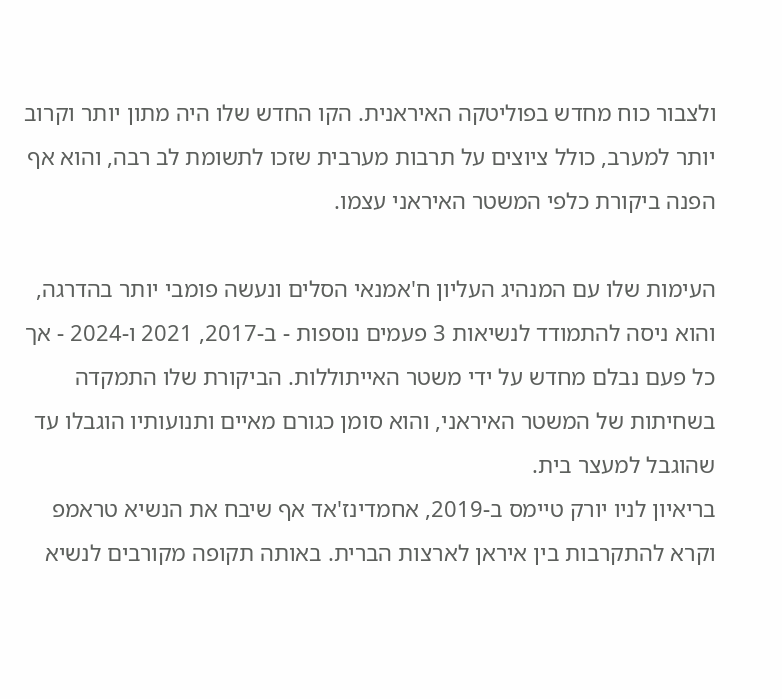ולצבור כוח מחדש בפוליטקה האיראנית. הקו החדש שלו היה מתון יותר וקרוב יותר למערב, כולל ציוצים על תרבות מערבית שזכו לתשומת לב רבה, והוא אף הפנה ביקורת כלפי המשטר האיראני עצמו.

העימות שלו עם המנהיג העליון ח'אמנאי הסלים ונעשה פומבי יותר בהדרגה, והוא ניסה להתמודד לנשיאות 3 פעמים נוספות - ב-2017, 2021 ו-2024 - אך כל פעם נבלם מחדש על ידי משטר האייתוללות. הביקורת שלו התמקדה בשחיתות של המשטר האיראני, והוא סומן כגורם מאיים ותנועותיו הוגבלו עד שהוגבל למעצר בית.
בריאיון לניו יורק טיימס ב-2019, אחמדינז'אד אף שיבח את הנשיא טראמפ וקרא להתקרבות בין איראן לארצות הברית. באותה תקופה מקורבים לנשיא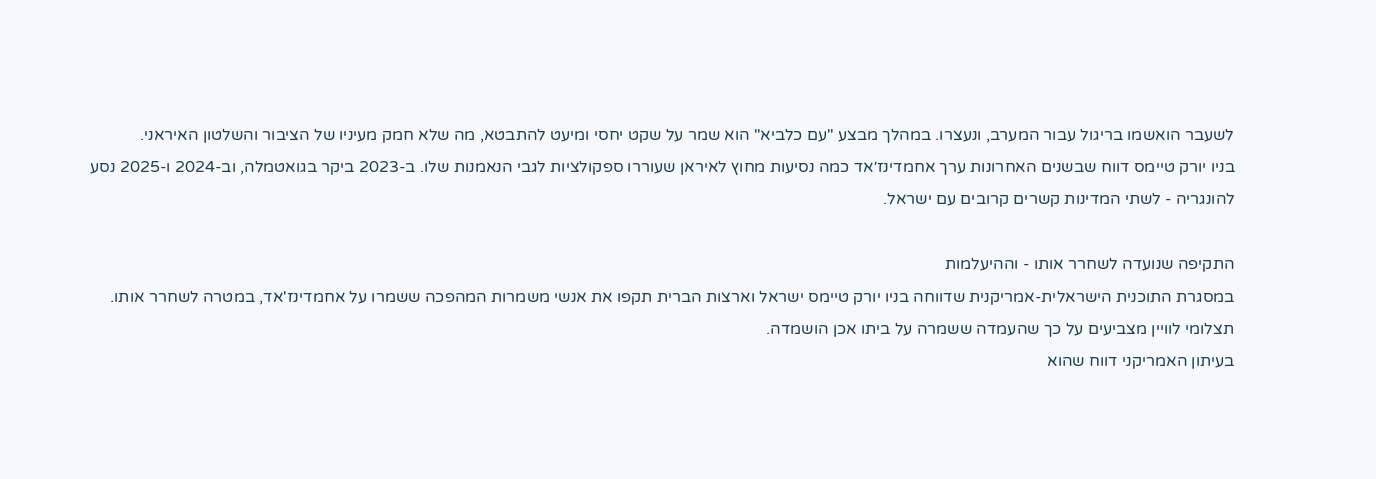לשעבר הואשמו בריגול עבור המערב, ונעצרו. במהלך מבצע "עם כלביא" הוא שמר על שקט יחסי ומיעט להתבטא, מה שלא חמק מעיניו של הציבור והשלטון האיראני.
בניו יורק טיימס דווח שבשנים האחרונות ערך אחמדינז׳אד כמה נסיעות מחוץ לאיראן שעוררו ספקולציות לגבי הנאמנות שלו. ב-2023 ביקר בגואטמלה, וב-2024 ו-2025 נסע להונגריה - לשתי המדינות קשרים קרובים עם ישראל.

התקיפה שנועדה לשחרר אותו - וההיעלמות
במסגרת התוכנית הישראלית-אמריקנית שדווחה בניו יורק טיימס ישראל וארצות הברית תקפו את אנשי משמרות המהפכה ששמרו על אחמדינז'אד, במטרה לשחרר אותו. תצלומי לוויין מצביעים על כך שהעמדה ששמרה על ביתו אכן הושמדה.
בעיתון האמריקני דווח שהוא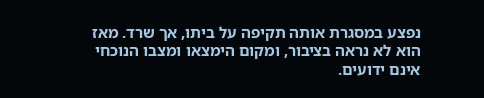נפצע במסגרת אותה תקיפה על ביתו, אך שרד. מאז הוא לא נראה בציבור, ומקום הימצאו ומצבו הנוכחי אינם ידועים.